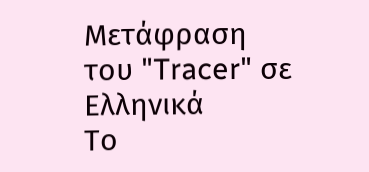Μετάφραση του "Tracer" σε Ελληνικά
Το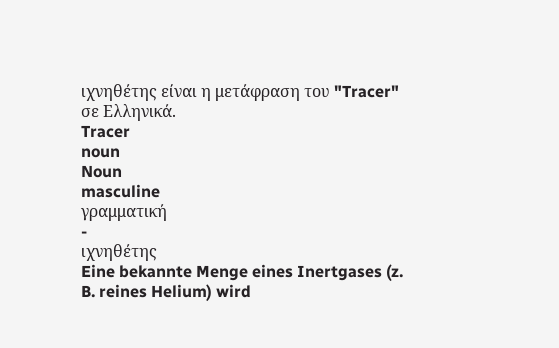ιχνηθέτης είναι η μετάφραση του "Tracer" σε Ελληνικά.
Tracer
noun
Noun
masculine
γραμματική
-
ιχνηθέτης
Eine bekannte Menge eines Inertgases (z. B. reines Helium) wird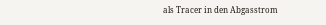als Tracer in den Abgasstrom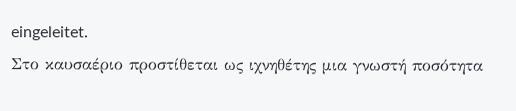eingeleitet.
Στο καυσαέριο προστίθεται ως ιχνηθέτης μια γνωστή ποσότητα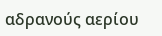αδρανούς αερίου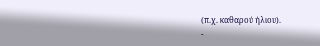(π.χ. καθαρού ήλιου).
-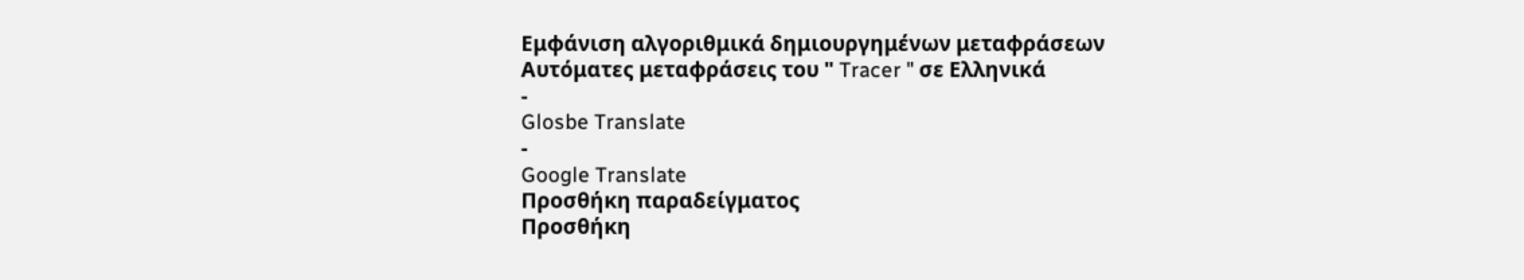Εμφάνιση αλγοριθμικά δημιουργημένων μεταφράσεων
Αυτόματες μεταφράσεις του " Tracer " σε Ελληνικά
-
Glosbe Translate
-
Google Translate
Προσθήκη παραδείγματος
Προσθήκη